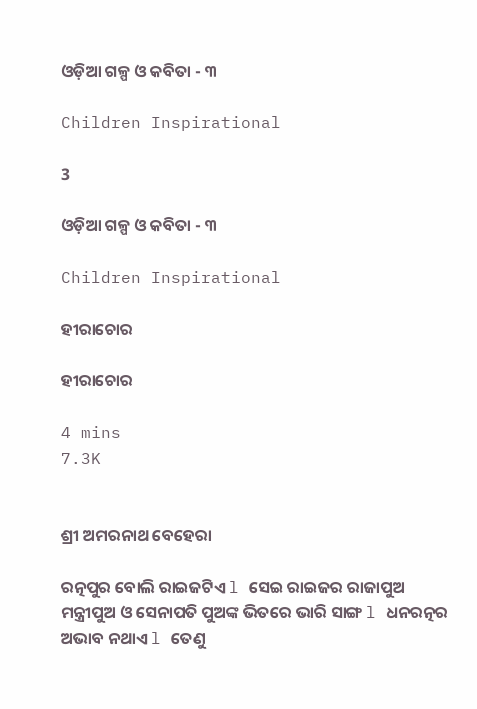ଓଡ଼ିଆ ଗଳ୍ପ ଓ କବିତା - ୩

Children Inspirational

3

ଓଡ଼ିଆ ଗଳ୍ପ ଓ କବିତା - ୩

Children Inspirational

ହୀରାଚୋର

ହୀରାଚୋର

4 mins
7.3K


ଶ୍ରୀ ଅମରନାଥ ବେହେରା

ରତ୍ନପୁର ବୋଲି ରାଇଜଟିଏ l ସେଇ ରାଇଜର ରାଜାପୁଅ ମନ୍ତ୍ରୀପୁଅ ଓ ସେନାପତି ପୁଅଙ୍କ ଭିତରେ ଭାରି ସାଙ୍ଗ l ଧନରତ୍ନର ଅଭାବ ନଥାଏ l ତେଣୁ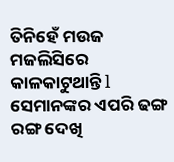ତିନିହେଁ ମଉଜ ମଜଲିସିରେ କାଳକାଟୁଥାନ୍ତି l ସେମାନଙ୍କର ଏପରି ଢଙ୍ଗ ରଙ୍ଗ ଦେଖି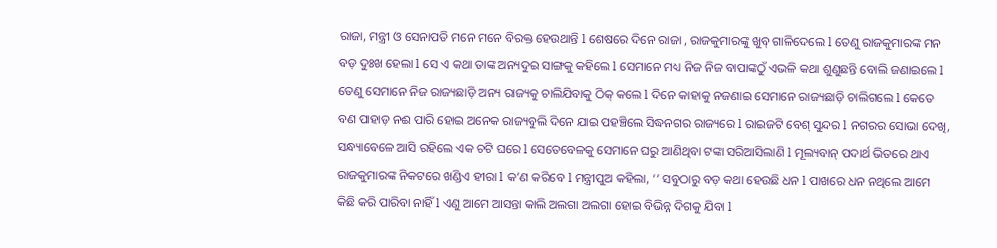ରାଜା, ମନ୍ତ୍ରୀ ଓ ସେନାପତି ମନେ ମନେ ବିରକ୍ତ ହେଉଥାନ୍ତି l ଶେଷରେ ଦିନେ ରାଜା , ରାଜକୁମାରଙ୍କୁ ଖୁବ୍ ଗାଳିଦେଲେ l ତେଣୁ ରାଜକୁମାରଙ୍କ ମନ ବଡ଼ ଦୁଃଖ ହେଲା l ସେ ଏ କଥା ତାଙ୍କ ଅନ୍ୟଦୁଇ ସାଙ୍ଗକୁ କହିଲେ l ସେମାନେ ମଧ୍ୟ ନିଜ ନିଜ ବାପାଙ୍କଠୁଁ ଏଭଳି କଥା ଶୁଣୁଛନ୍ତି ବୋଲି ଜଣାଇଲେ l ତେଣୁ ସେମାନେ ନିଜ ରାଜ୍ୟଛାଡ଼ି ଅନ୍ୟ ରାଜ୍ୟକୁ ଚାଲିଯିବାକୁ ଠିକ୍ କଲେ l ଦିନେ କାହାକୁ ନଜଣାଇ ସେମାନେ ରାଜ୍ୟଛାଡ଼ି ଚାଲିଗଲେ l କେତେ ବଣ ପାହାଡ଼ ନଈ ପାରି ହୋଇ ଅନେକ ରାଜ୍ୟବୁଲି ଦିନେ ଯାଇ ପହଞ୍ଚିଲେ ସିଦ୍ଧନଗର ରାଜ୍ୟରେ l ରାଇଜଟି ବେଶ୍ ସୁନ୍ଦର l ନଗରର ସୋଭା ଦେଖି, ସନ୍ଧ୍ୟାବେଳେ ଆସି ରହିଲେ ଏକ ଚଟି ଘରେ l ସେତେବେଳକୁ ସେମାନେ ଘରୁ ଆଣିଥିବା ଟଙ୍କା ସରିଆସିଲାଣି l ମୂଲ୍ୟବାନ୍ ପଦାର୍ଥ ଭିତରେ ଥାଏ ରାଜକୁମାରଙ୍କ ନିକଟରେ ଖଣ୍ଡିଏ ହୀରା l କ’ଣ କରିବେ l ମନ୍ତ୍ରୀପୁଅ କହିଲା, ‘’ ସବୁଠାରୁ ବଡ଼ କଥା ହେଉଛି ଧନ l ପାଖରେ ଧନ ନଥିଲେ ଆମେ କିଛି କରି ପାରିବା ନାହିଁ l ଏଣୁ ଆମେ ଆସନ୍ତା କାଲି ଅଲଗା ଅଲଗା ହୋଇ ବିଭିନ୍ନ ଦିଗକୁ ଯିବା l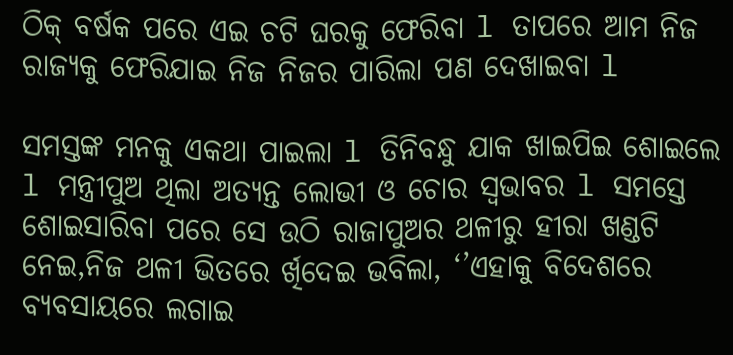ଠିକ୍ ବର୍ଷକ ପରେ ଏଇ ଚଟି ଘରକୁ ଫେରିବା l ତାପରେ ଆମ ନିଜ ରାଜ୍ୟକୁ ଫେରିଯାଇ ନିଜ ନିଜର ପାରିଲା ପଣ ଦେଖାଇବା l

ସମସ୍ତଙ୍କ ମନକୁ ଏକଥା ପାଇଲା l ତିନିବନ୍ଧୁ ଯାକ ଖାଇପିଇ ଶୋଇଲେ l ମନ୍ତ୍ରୀପୁଅ ଥିଲା ଅତ୍ୟନ୍ତ ଲୋଭୀ ଓ ଚୋର ସ୍ଵଭାବର l ସମସ୍ତେ ଶୋଇସାରିବା ପରେ ସେ ଉଠି ରାଜାପୁଅର ଥଳୀରୁ ହୀରା ଖଣ୍ଡଟି ନେଇ,ନିଜ ଥଳୀ ଭିତରେ ର୍ଖିଦେଇ ଭବିଲା, ‘’ଏହାକୁ ବିଦେଶରେ ବ୍ୟବସାୟରେ ଲଗାଇ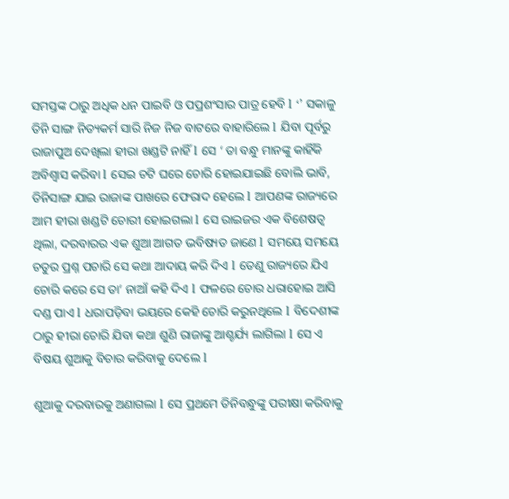ସମସ୍ତଙ୍କ ଠାରୁ ଅଧିକ ଧନ ପାଇବି ଓ ପପ୍ରଶଂସାର ପାତ୍ର ହେବି l ‘’ ସକାଳୁ ତିନି ସାଙ୍ଗ ନିତ୍ୟକର୍ମ ସାରି ନିଜ ନିଜ ବାଟରେ ବାହାରିଲେ l ଯିବା ପୂର୍ବରୁ ରାଜାପୁଅ ଦେଖିଲା ହୀରା ଖଣ୍ଡଟି ନାହିଁ l ସେ ‘ ତା ବନ୍ଧୁ ମାନଙ୍କୁ କାହିଁକି ଅବିଶ୍ଵାସ କରିବା l ସେଇ ଚଟି ଘରେ ଚୋରି ହୋଇଯାଇଛି ବୋଲି ଭାବି, ତିନିସାଙ୍ଗ ଯାଇ ରାଜାଙ୍କ ପାଖରେ ଫେରାଦ ହେଲେ l ଆପଣଙ୍କ ରାଜ୍ୟରେ ଆମ ହୀରା ଖଣ୍ଡଟି ଚୋରୀ ହୋଇଗଲା l ସେ ରାଇଜର ଏକ ବିଶେଷତ୍ଵ ଥିଲା, ଦରବାରର ଏକ ଶୁଆ ଆଗତ ଭବିଷ୍ୟତ ଜାଣେ l ସମୟେ ସମୟେ ଚତୁର ପ୍ରଶ୍ନ ପଚାରି ସେ କଥା ଆଦାୟ କରି ଦିଏ l ତେଣୁ ରାଜ୍ୟରେ ଯିଏ ଚୋରି କରେ ସେ ତା’ ନାଆଁ କହି ଦିଏ l ଫଳରେ ଚୋର ଧରାହୋଇ ଆସି ଦଣ୍ଡ ପାଏ l ଧରାପଡ଼ିବା ଭୟରେ କେହି ଚୋରି କରୁନଥିଲେ l ବିଦେଶୀଙ୍କ ଠାରୁ ହୀରା ଚୋରି ଯିବା କଥା ଶୁଣି ରାଜାଙ୍କୁ ଆଶ୍ଚର୍ଯ୍ୟ ଲାଗିଲା l ସେ ଏ ବିଷୟ ଶୁଆକୁ ବିଚାର କରିବାକୁ ଦେଲେ l

ଶୁଆକୁ ଦରବାରକୁ ଅଣାଗଲା l ସେ ପ୍ରଥମେ ତିନିବନ୍ଧୁଙ୍କୁ ପରୀକ୍ଷା କରିବାକୁ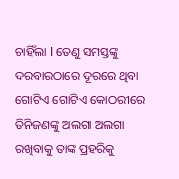ଚାହିଁଲା l ତେଣୁ ସମସ୍ତଙ୍କୁ ଦରବାରଠାରେ ଦୂରରେ ଥିବା ଗୋଟିଏ ଗୋଟିଏ କୋଠରୀରେ ତିନିଜଣଙ୍କୁ ଅଲଗା ଅଲଗା ରଖିବାକୁ ତାଙ୍କ ପ୍ରହରିକୁ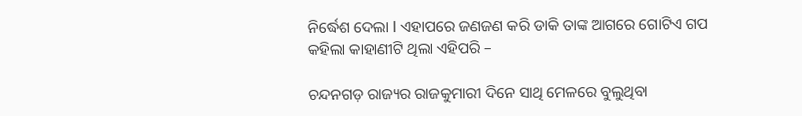ନିର୍ଦ୍ଧେଶ ଦେଲା l ଏହାପରେ ଜଣଜଣ କରି ଡାକି ତାଙ୍କ ଆଗରେ ଗୋଟିଏ ଗପ କହିଲା କାହାଣୀଟି ଥିଲା ଏହିପରି –

ଚନ୍ଦନଗଡ଼ ରାଜ୍ୟର ରାଜକୁମାରୀ ଦିନେ ସାଥି ମେଳରେ ବୁଲୁଥିବା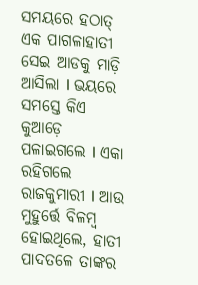ସମୟରେ ହଠାତ୍ ଏକ ପାଗଳାହାତୀ ସେଇ ଆଡକୁ ମାଡ଼ି ଆସିଲା l ଭୟରେ ସମସ୍ତେ କିଏ କୁଆଡ଼େ ପଳାଇଗଲେ l ଏକା ରହିଗଲେ ରାଜକୁମାରୀ l ଆଉ ମୁହୁର୍ତ୍ତେ ବିଳମ୍ବ ହୋଇଥିଲେ, ହାତୀ ପାଦତଳେ ତାଙ୍କର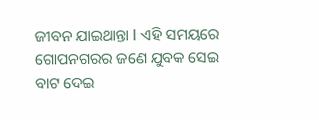ଜୀବନ ଯାଇଥାନ୍ତା l ଏହି ସମୟରେ ଗୋପନଗରର ଜଣେ ଯୁବକ ସେଇ ବାଟ ଦେଇ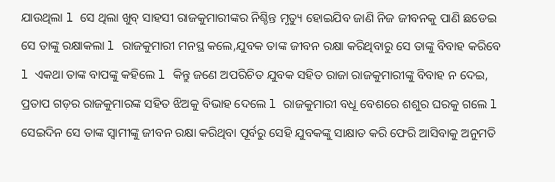ଯାଉଥିଲା l ସେ ଥିଲା ଖୁବ୍ ସାହସୀ ରାଜକୁମାରୀଙ୍କର ନିଶ୍ଚିନ୍ତ ମୃତ୍ୟୁ ହୋଇଯିବ ଜାଣି ନିଜ ଜୀବନକୁ ପାଣି ଛଡେଇ ସେ ତାଙ୍କୁ ରକ୍ଷାକଲା l ରାଜକୁମାରୀ ମନସ୍ଥ କଲେ,ଯୁବକ ତାଙ୍କ ଜୀବନ ରକ୍ଷା କରିଥିବାରୁ ସେ ତାଙ୍କୁ ବିବାହ କରିବେ l ଏକଥା ତାଙ୍କ ବାପଙ୍କୁ କହିଲେ l କିନ୍ତୁ ଜଣେ ଅପରିଚିତ ଯୁବକ ସହିତ ରାଜା ରାଜକୁମାରୀଙ୍କୁ ବିବାହ ନ ଦେଇ, ପ୍ରତାପ ଗଡ଼ର ରାଜକୁମାରଙ୍କ ସହିତ ଝିଅକୁ ବିଭାହ ଦେଲେ l ରାଜକୁମାରୀ ବଧୂ ବେଶରେ ଶଶୁର ଘରକୁ ଗଲେ l ସେଇଦିନ ସେ ତାଙ୍କ ସ୍ବାମୀଙ୍କୁ ଜୀବନ ରକ୍ଷା କରିଥିବା ପୂର୍ବରୁ ସେହି ଯୁବକଙ୍କୁ ସାକ୍ଷାତ କରି ଫେରି ଆସିବାକୁ ଅନୁମତି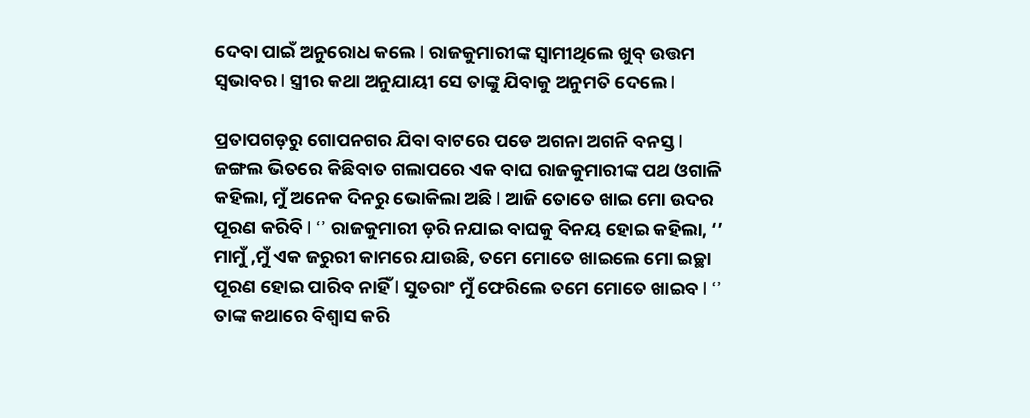ଦେବା ପାଇଁ ଅନୁରୋଧ କଲେ l ରାଜକୁମାରୀଙ୍କ ସ୍ଵାମୀଥିଲେ ଖୁବ୍ ଉତ୍ତମ ସ୍ଵଭାବର l ସ୍ତ୍ରୀର କଥା ଅନୁଯାୟୀ ସେ ତାଙ୍କୁ ଯିବାକୁ ଅନୁମତି ଦେଲେ l

ପ୍ରତାପଗଡ଼ରୁ ଗୋପନଗର ଯିବା ବାଟରେ ପଡେ ଅଗନା ଅଗନି ବନସ୍ତ l ଜଙ୍ଗଲ ଭିତରେ କିଛିବାତ ଗଲାପରେ ଏକ ବାଘ ରାଜକୁମାରୀଙ୍କ ପଥ ଓଗାଳି କହିଲା, ମୁଁ ଅନେକ ଦିନରୁ ଭୋକିଲା ଅଛି l ଆଜି ତୋତେ ଖାଇ ମୋ ଉଦର ପୂରଣ କରିବି l ‘’ ରାଜକୁମାରୀ ଡ଼ରି ନଯାଇ ବାଘକୁ ବିନୟ ହୋଇ କହିଲା, ‘’ ମାମୁଁ ,ମୁଁ ଏକ ଜରୁରୀ କାମରେ ଯାଉଛି, ତମେ ମୋତେ ଖାଇଲେ ମୋ ଇଚ୍ଛା ପୂରଣ ହୋଇ ପାରିବ ନାହିଁ l ସୁତରାଂ ମୁଁ ଫେରିଲେ ତମେ ମୋତେ ଖାଇବ l ‘’ ତାଙ୍କ କଥାରେ ବିଶ୍ଵାସ କରି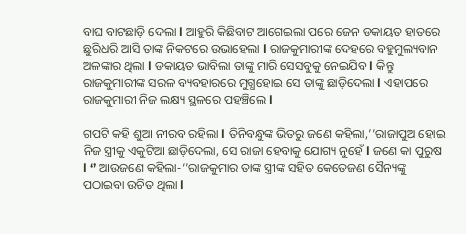ବାଘ ବାଟଛାଡ଼ି ଦେଲା l ଆହୁରି କିଛିବାଟ ଆଗେଇଲା ପରେ ଜେନ ଡକାୟତ ହାତରେ ଛୁରିଧରି ଆସି ତାଙ୍କ ନିକଟରେ ଉଭାହେଲା l ରାଜକୁମାରୀଙ୍କ ଦେହରେ ବହୁମୁଲ୍ୟବାନ ଅଳଙ୍କାର ଥିଲା l ଡକାୟତ ଭାବିଲା ତାଙ୍କୁ ମାରି ସେସବୁକୁ ନେଇଯିବ l କିନ୍ତୁ ରାଜକୁମାରୀଙ୍କ ସରଳ ବ୍ୟବହାରରେ ମୁଗ୍ଧହୋଇ ସେ ତାଙ୍କୁ ଛାଡ଼ିଦେଲା l ଏହାପରେ ରାଜକୁମାରୀ ନିଜ ଲକ୍ଷ୍ୟ ସ୍ଥଳରେ ପହଞ୍ଚିଲେ l

ଗପଟି କହି ଶୁଆ ନୀରବ ରହିଲା l ତିନିବନ୍ଧୁଙ୍କ ଭିତରୁ ଜଣେ କହିଲା,’’ରାଜାପୁଅ ହୋଇ ନିଜ ସ୍ତ୍ରୀକୁ ଏକୁଟିଆ ଛାଡ଼ିଦେଲା, ସେ ରାଜା ହେବାକୁ ଯୋଗ୍ୟ ନୁହେଁ l ଜଣେ କା ପୁରୁଷ l ‘’ ଆଉଜଣେ କହିଲା-‘’ରାଜକୁମାର ତାଙ୍କ ସ୍ତ୍ରୀଙ୍କ ସହିତ କେତେଜଣ ସୈନ୍ୟଙ୍କୁ ପଠାଇବା ଉଚିତ ଥିଲା l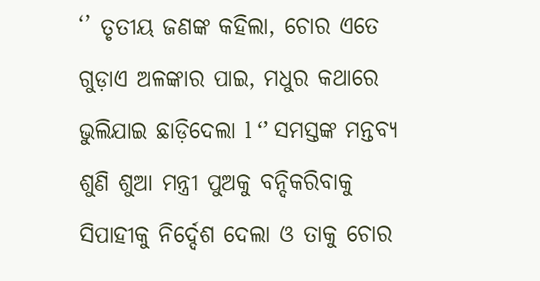‘’ ତୃତୀୟ ଜଣଙ୍କ କହିଲା, ଚୋର ଏତେ ଗୁଡ଼ାଏ ଅଳଙ୍କାର ପାଇ, ମଧୁର କଥାରେ ଭୁଲିଯାଇ ଛାଡ଼ିଦେଲା l ‘’ ସମସ୍ତଙ୍କ ମନ୍ତବ୍ୟ ଶୁଣି ଶୁଆ ମନ୍ତ୍ରୀ ପୁଅକୁ ବନ୍ଦିକରିବାକୁ ସିପାହୀକୁ ନିର୍ଦ୍ଦେଶ ଦେଲା ଓ ତାକୁ ଚୋର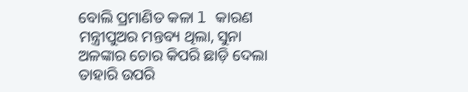ବୋଲି ପ୍ରମାଣିତ କଳା l କାରଣ ମନ୍ତ୍ରୀପୁଅର ମନ୍ତବ୍ୟ ଥିଲା, ସୁନା ଅଳଙ୍କାର ଚୋର କିପରି ଛାଡ଼ି ଦେଲା ତାହାରି ଉପରି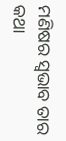ମଣିଷର ସ୍ଵଭାବ ତାର କଥା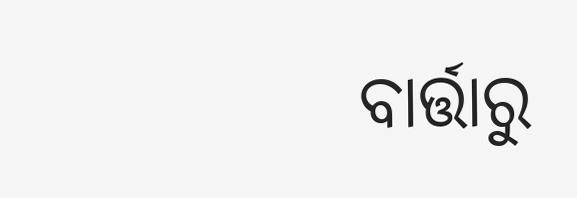ବାର୍ତ୍ତାରୁ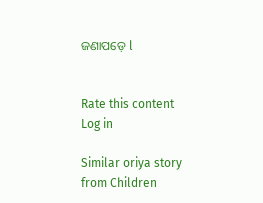ଜଣାପଡ଼େ l


Rate this content
Log in

Similar oriya story from Children